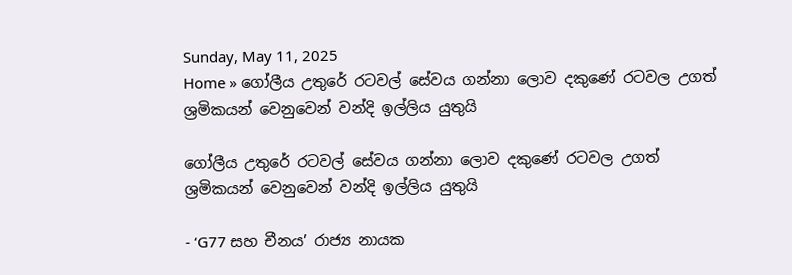Sunday, May 11, 2025
Home » ගෝලීය උතුරේ රටවල් සේවය ගන්නා ලොව දකුණේ රටවල උගත් ශ්‍රමිකයන් වෙනුවෙන් වන්දි ඉල්ලිය යුතුයි

ගෝලීය උතුරේ රටවල් සේවය ගන්නා ලොව දකුණේ රටවල උගත් ශ්‍රමිකයන් වෙනුවෙන් වන්දි ඉල්ලිය යුතුයි

- ‘G77 සහ චීනය’ රාජ්‍ය නායක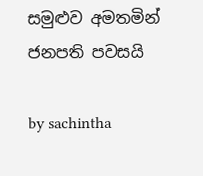සමුළුව අමතමින් ජනපති පවසයි

by sachintha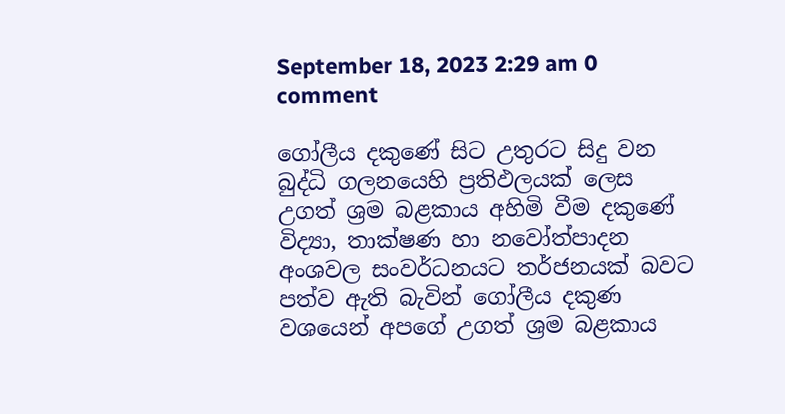September 18, 2023 2:29 am 0 comment

ගෝලීය දකුණේ සිට උතුරට සිදු වන බුද්ධි ගලනයෙහි ප්‍රතිඵලයක් ලෙස උගත් ශ්‍රම බළකාය අහිමි වීම දකුණේ විද්‍යා, තාක්ෂණ හා නවෝත්පාදන අංශවල සංවර්ධනයට තර්ජනයක් බවට පත්ව ඇති බැවින් ගෝලීය දකුණ වශයෙන් අපගේ උගත් ශ්‍රම බළකාය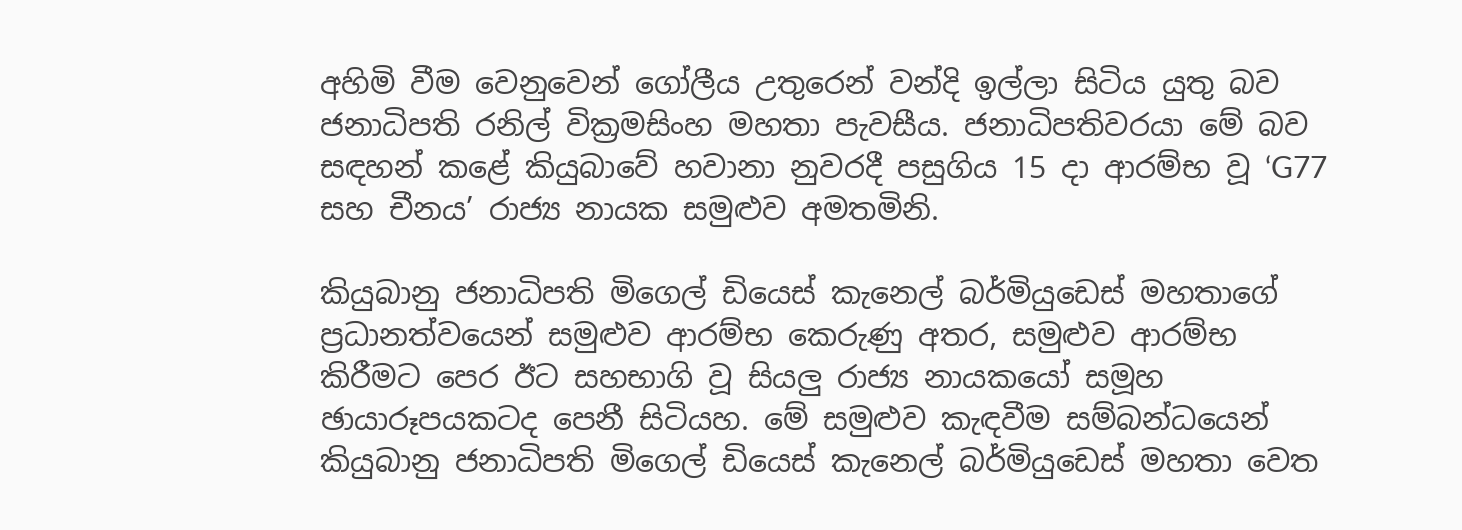අහිමි වීම වෙනුවෙන් ගෝලීය උතුරෙන් වන්දි ඉල්ලා සිටිය යුතු බව ජනාධිපති රනිල් වික්‍රමසිංහ මහතා පැවසීය. ජනාධිපතිවරයා මේ බව සඳහන් කළේ කියුබාවේ හවානා නුවරදී පසුගිය 15 දා ආරම්භ වූ ‘G77 සහ චීනය’ රාජ්‍ය නායක සමුළුව අමතමිනි.

කියුබානු ජනාධිපති මිගෙල් ඩියෙස් කැනෙල් බර්මියුඩෙස් මහතාගේ ප්‍රධානත්වයෙන් සමුළුව ආරම්භ කෙරුණු අතර, සමුළුව ආරම්භ කිරීමට පෙර ඊට සහභාගි වූ සියලු රාජ්‍ය නායකයෝ සමූහ ඡායාරූපයකටද පෙනී සිටියහ. මේ සමුළුව කැඳවීම සම්බන්ධයෙන් කියුබානු ජනාධිපති මිගෙල් ඩියෙස් කැනෙල් බර්මියුඩෙස් මහතා වෙත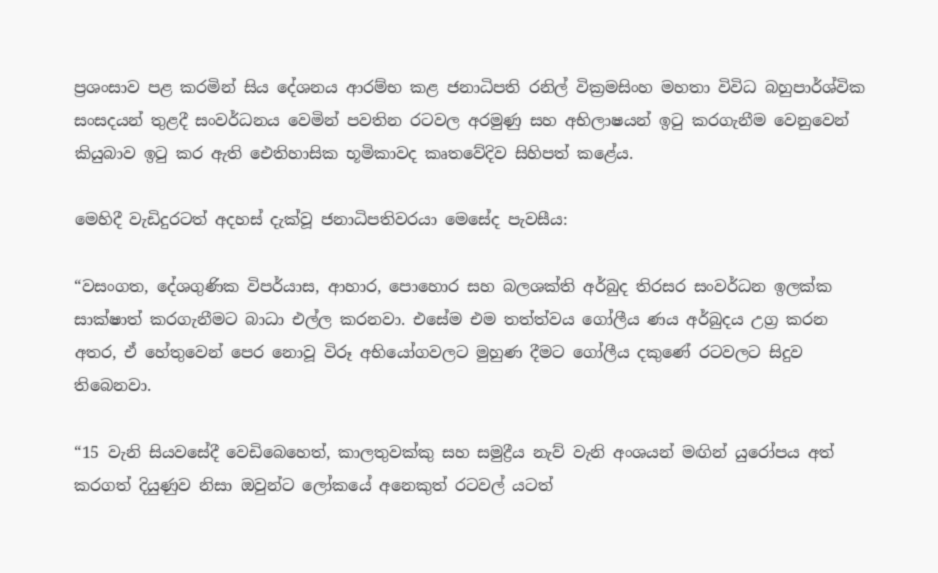ප්‍රශංසාව පළ කරමින් සිය දේශනය ආරම්භ කළ ජනාධිපති රනිල් වික්‍රමසිංහ මහතා විවිධ බහුපාර්ශ්වික සංසදයන් තුළදී සංවර්ධනය වෙමින් පවතින රටවල අරමුණු සහ අභිලාෂයන් ඉටු කරගැනීම වෙනුවෙන් කියුබාව ඉටු කර ඇති ඓතිහාසික භූමිකාවද කෘතවේදිව සිහිපත් කළේය.

මෙහිදී වැඩිදුරටත් අදහස් දැක්වූ ජනාධිපතිවරයා මෙසේද පැවසීය:

“වසංගත, දේශගුණික විපර්යාස, ආහාර, පොහොර සහ බලශක්ති අර්බුද තිරසර සංවර්ධන ඉලක්ක සාක්ෂාත් කරගැනීමට බාධා එල්ල කරනවා. එසේම එම තත්ත්වය ගෝලීය ණය අර්බුදය උග්‍ර කරන අතර, ඒ හේතුවෙන් පෙර නොවූ විරූ අභියෝගවලට මුහුණ දීමට ගෝලීය දකුණේ රටවලට සිදුව තිබෙනවා.

“15 වැනි සියවසේදී වෙඩිබෙහෙත්, කාලතුවක්කු සහ සමුද්‍රීය නැව් වැනි අංශයන් මඟින් යුරෝපය අත් කරගත් දියුණුව නිසා ඔවුන්ට ලෝකයේ අනෙකුත් රටවල් යටත්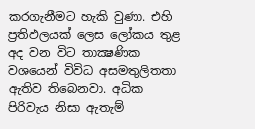කරගැනීමට හැකි වුණා. එහි ප්‍රතිඵලයක් ලෙස ලෝකය තුළ අද වන විට තාක්‍ෂණික වශයෙන් විවිධ අසමතුලිතතා ඇතිව තිබෙනවා. අධික පිරිවැය නිසා ඇතැම්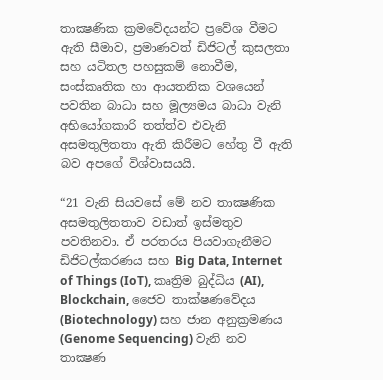තාක්‍ෂණික ක්‍රමවේදයන්ට ප්‍රවේශ වීමට ඇති සීමාව, ප්‍රමාණවත් ඩිජිටල් කුසලතා සහ යටිතල පහසුකම් නොවීම, සංස්කෘතික හා ආයතනික වශයෙන් පවතින බාධා සහ මූල්‍යමය බාධා වැනි අභියෝගකාරි තත්ත්ව එවැනි අසමතුලිතතා ඇති කිරීමට හේතු වී ඇති බව අපගේ විශ්වාසයයි.

“21 වැනි සියවසේ මේ නව තාක්‍ෂණික අසමතුලිතතාව වඩාත් ඉස්මතුව පවතිනවා. ඒ පරතරය පියවාගැනීමට ඩිජිටල්කරණය සහ Big Data, Internet of Things (IoT), කෘත්‍රිම බුද්ධිය (AI), Blockchain, ජෛව තාක්ෂණවේදය (Biotechnology) සහ ජාන අනුක්‍රමණය (Genome Sequencing) වැනි නව තාක්‍ෂණ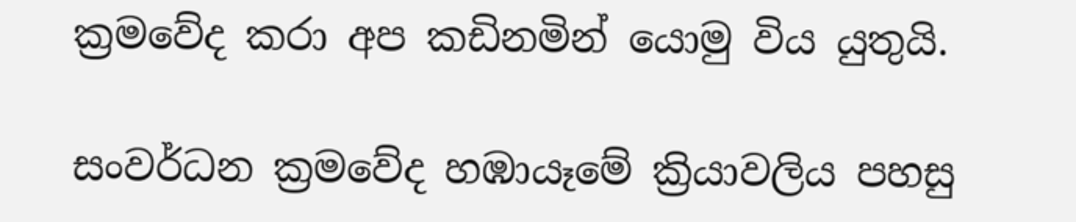ක්‍රමවේද කරා අප කඩිනමින් යොමු විය යුතුයි.

සංවර්ධන ක්‍රමවේද හඹායෑමේ ක්‍රියාවලිය පහසු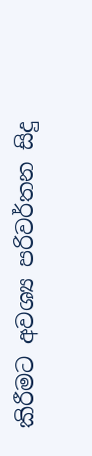කිරීමට අවශ්‍ය පරිවර්තන සිදු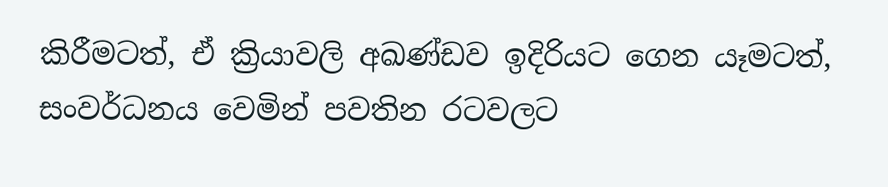කිරීමටත්, ඒ ක්‍රියාවලි අඛණ්ඩව ඉදිරියට ගෙන යෑමටත්, සංවර්ධනය වෙමින් පවතින රටවලට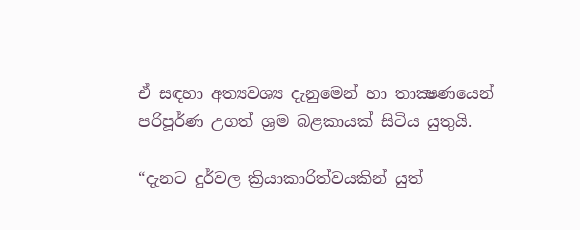ඒ සඳහා අත්‍යවශ්‍ය දැනුමෙන් හා තාක්‍ෂණයෙන් පරිපූර්ණ උගත් ශ්‍රම බළකායක් සිටිය යුතුයි.

“දැනට දුර්වල ක්‍රියාකාරිත්වයකින් යුත්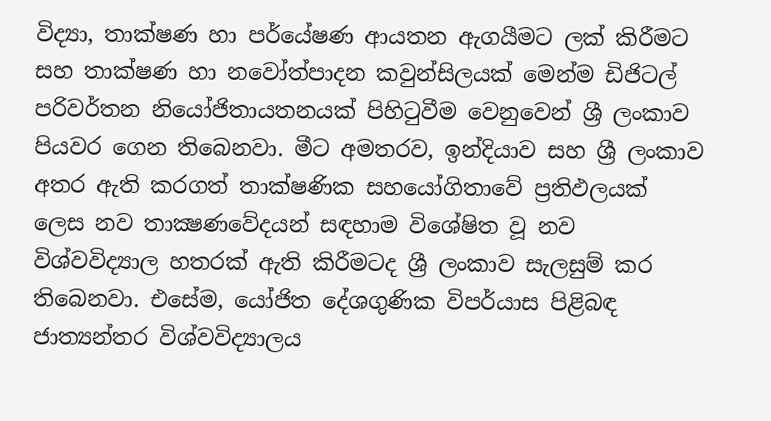විද්‍යා, තාක්ෂණ හා පර්යේෂණ ආයතන ඇගයීමට ලක් කිරීමට සහ තාක්ෂණ හා නවෝත්පාදන කවුන්සිලයක් මෙන්ම ඩිජිටල් පරිවර්තන නියෝජිතායතනයක් පිහිටුවීම වෙනුවෙන් ශ්‍රී ලංකාව පියවර ගෙන තිබෙනවා. මීට අමතරව, ඉන්දියාව සහ ශ්‍රී ලංකාව අතර ඇති කරගත් තාක්ෂණික සහයෝගිතාවේ ප්‍රතිඵලයක් ලෙස නව තාක්‍ෂණවේදයන් සඳහාම විශේෂිත වූ නව විශ්වවිද්‍යාල හතරක් ඇති කිරීමටද ශ්‍රී ලංකාව සැලසුම් කර තිබෙනවා. එසේම, යෝජිත දේශගුණික විපර්යාස පිළිබඳ ජාත්‍යන්තර විශ්වවිද්‍යාලය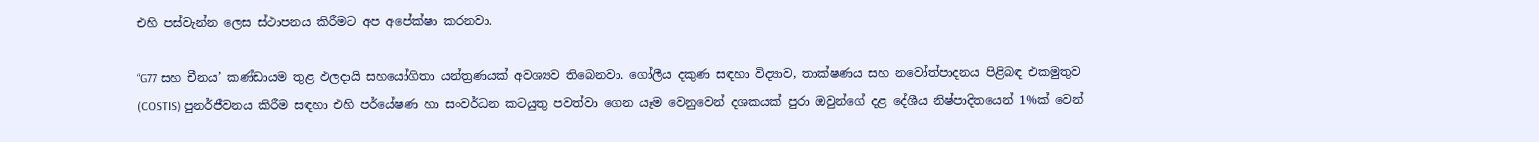එහි පස්වැන්න ලෙස ස්ථාපනය කිරීමට අප අපේක්ෂා කරනවා.

“G77 සහ චීනය’ කණ්ඩායම තුළ ඵලදායි සහයෝගිතා යන්ත්‍රණයක් අවශ්‍යව තිබෙනවා. ගෝලීය දකුණ සඳහා විද්‍යාව, තාක්ෂණය සහ නවෝත්පාදනය පිළිබඳ එකමුතුව (COSTIS) පුනර්ජීවනය කිරීම සඳහා එහි පර්යේෂණ හා සංවර්ධන කටයුතු පවත්වා ගෙන යෑම වෙනුවෙන් දශකයක් පුරා ඔවුන්ගේ දළ දේශීය නිෂ්පාදිතයෙන් 1%ක් වෙන්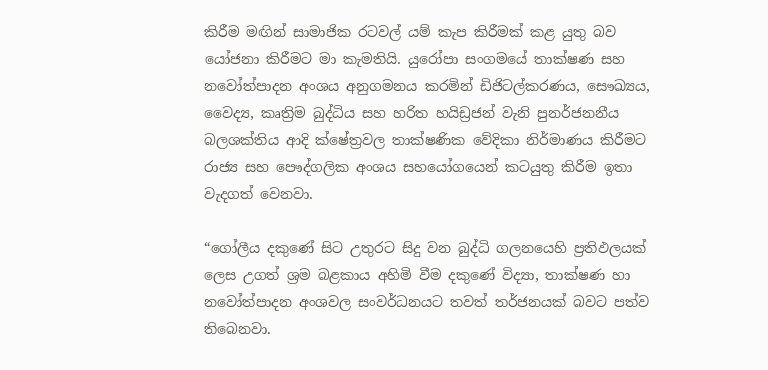කිරීම මඟින් සාමාජික රටවල් යම් කැප කිරීමක් කළ යුතු බව යෝජනා කිරීමට මා කැමතියි. යුරෝපා සංගමයේ තාක්ෂණ සහ නවෝත්පාදන අංශය අනුගමනය කරමින් ඩිජිටල්කරණය, සෞඛ්‍යය, වෛද්‍ය, කෘත්‍රිම බුද්ධිය සහ හරිත හයිඩ්‍රජන් වැනි පුනර්ජනනීය බලශක්තිය ආදි ක්ෂේත්‍රවල තාක්ෂණික වේදිකා නිර්මාණය කිරීමට රාජ්‍ය සහ පෞද්ගලික අංශය සහයෝගයෙන් කටයුතු කිරීම ඉතා වැදගත් වෙනවා.

“ගෝලීය දකුණේ සිට උතුරට සිදු වන බුද්ධි ගලනයෙහි ප්‍රතිඵලයක් ලෙස උගත් ශ්‍රම බළකාය අහිමි වීම දකුණේ විද්‍යා, තාක්ෂණ හා නවෝත්පාදන අංශවල සංවර්ධනයට තවත් තර්ජනයක් බවට පත්ව තිබෙනවා.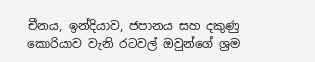චීනය, ඉන්දියාව, ජපානය සහ දකුණු කොරියාව වැනි රටවල් ඔවුන්ගේ ශ්‍රම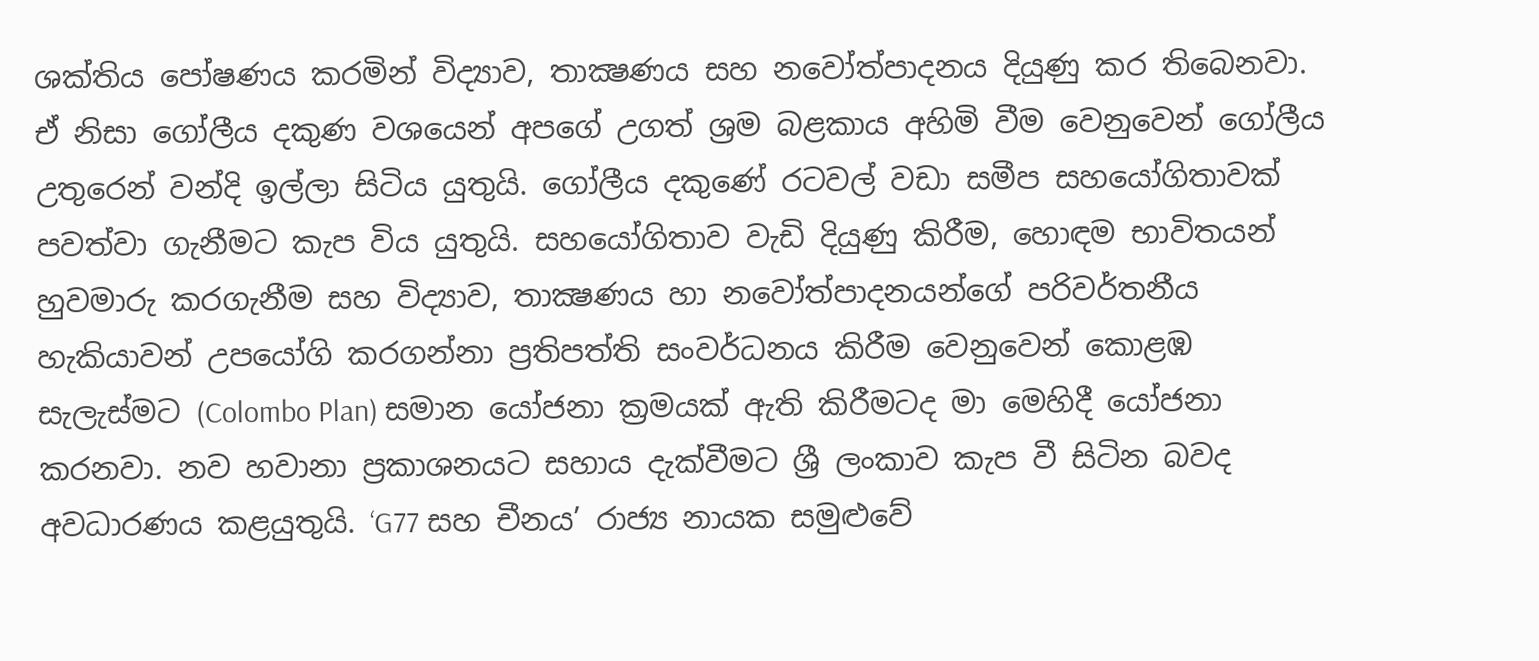ශක්තිය පෝෂණය කරමින් විද්‍යාව, තාක්‍ෂණය සහ නවෝත්පාදනය දියුණු කර තිබෙනවා. ඒ නිසා ගෝලීය දකුණ වශයෙන් අපගේ උගත් ශ්‍රම බළකාය අහිමි වීම වෙනුවෙන් ගෝලීය උතුරෙන් වන්දි ඉල්ලා සිටිය යුතුයි. ගෝලීය දකුණේ රටවල් වඩා සමීප සහයෝගිතාවක් පවත්වා ගැනීමට කැප විය යුතුයි. සහයෝගිතාව වැඩි දියුණු කිරීම, හොඳම භාවිතයන් හුවමාරු කරගැනීම සහ විද්‍යාව, තාක්‍ෂණය හා නවෝත්පාදනයන්ගේ පරිවර්තනීය හැකියාවන් උපයෝගි කරගන්නා ප්‍රතිපත්ති සංවර්ධනය කිරීම වෙනුවෙන් කොළඹ සැලැස්මට (Colombo Plan) සමාන යෝජනා ක්‍රමයක් ඇති කිරීමටද මා මෙහිදී යෝජනා කරනවා. නව හවානා ප්‍රකාශනයට සහාය දැක්වීමට ශ්‍රී ලංකාව කැප වී සිටින බවද අවධාරණය කළයුතුයි. ‘G77 සහ චීනය’ රාජ්‍ය නායක සමුළුවේ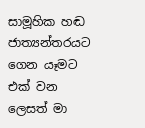සාමූහික හඬ ජාත්‍යන්තරයට ගෙන යෑමට එක් වන ලෙසත් මා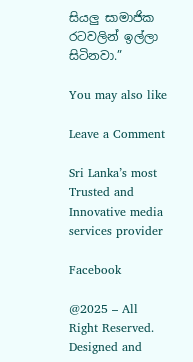සියලු සාමාජික රටවලින් ඉල්ලා සිටිනවා.”

You may also like

Leave a Comment

Sri Lanka’s most Trusted and Innovative media services provider

Facebook

@2025 – All Right Reserved. Designed and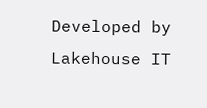Developed by Lakehouse IT